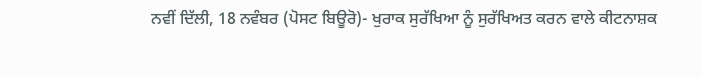ਨਵੀਂ ਦਿੱਲੀ, 18 ਨਵੰਬਰ (ਪੋਸਟ ਬਿਊਰੋ)- ਖੁਰਾਕ ਸੁਰੱਖਿਆ ਨੂੰ ਸੁਰੱਖਿਅਤ ਕਰਨ ਵਾਲੇ ਕੀਟਨਾਸ਼ਕ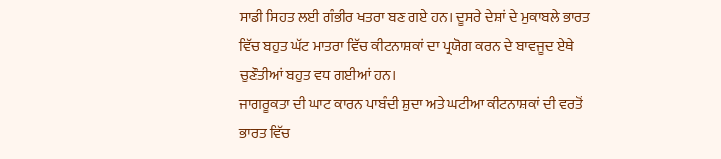ਸਾਡੀ ਸਿਹਤ ਲਈ ਗੰਭੀਰ ਖਤਰਾ ਬਣ ਗਏ ਹਨ। ਦੂਸਰੇ ਦੇਸ਼ਾਂ ਦੇ ਮੁਕਾਬਲੇ ਭਾਰਤ ਵਿੱਚ ਬਹੁਤ ਘੱਟ ਮਾਤਰਾ ਵਿੱਚ ਕੀਟਨਾਸ਼ਕਾਂ ਦਾ ਪ੍ਰਯੋਗ ਕਰਨ ਦੇ ਬਾਵਜੂਦ ਏਥੇ ਚੁਣੌਤੀਆਂ ਬਹੁਤ ਵਧ ਗਈਆਂ ਹਨ।
ਜਾਗਰੂਕਤਾ ਦੀ ਘਾਟ ਕਾਰਨ ਪਾਬੰਦੀ ਸ਼ੁਦਾ ਅਤੇ ਘਟੀਆ ਕੀਟਨਾਸ਼ਕਾਂ ਦੀ ਵਰਤੋਂ ਭਾਰਤ ਵਿੱਚ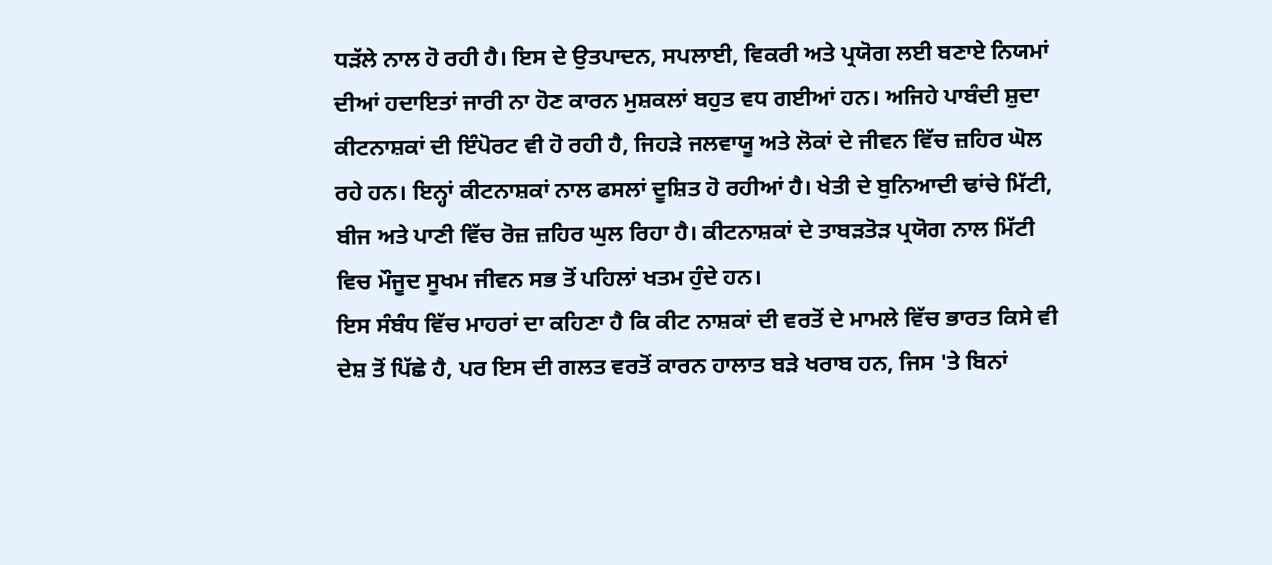ਧੜੱਲੇ ਨਾਲ ਹੋ ਰਹੀ ਹੈ। ਇਸ ਦੇ ਉਤਪਾਦਨ, ਸਪਲਾਈ, ਵਿਕਰੀ ਅਤੇ ਪ੍ਰਯੋਗ ਲਈ ਬਣਾਏ ਨਿਯਮਾਂ ਦੀਆਂ ਹਦਾਇਤਾਂ ਜਾਰੀ ਨਾ ਹੋਣ ਕਾਰਨ ਮੁਸ਼ਕਲਾਂ ਬਹੁਤ ਵਧ ਗਈਆਂ ਹਨ। ਅਜਿਹੇ ਪਾਬੰਦੀ ਸ਼ੁਦਾ ਕੀਟਨਾਸ਼ਕਾਂ ਦੀ ਇੰਪੋਰਟ ਵੀ ਹੋ ਰਹੀ ਹੈ, ਜਿਹੜੇ ਜਲਵਾਯੂ ਅਤੇ ਲੋਕਾਂ ਦੇ ਜੀਵਨ ਵਿੱਚ ਜ਼ਹਿਰ ਘੋਲ ਰਹੇ ਹਨ। ਇਨ੍ਹਾਂ ਕੀਟਨਾਸ਼ਕਾਂ ਨਾਲ ਫਸਲਾਂ ਦੂਸ਼ਿਤ ਹੋ ਰਹੀਆਂ ਹੈ। ਖੇਤੀ ਦੇ ਬੁਨਿਆਦੀ ਢਾਂਚੇ ਮਿੱਟੀ, ਬੀਜ ਅਤੇ ਪਾਣੀ ਵਿੱਚ ਰੋਜ਼ ਜ਼ਹਿਰ ਘੁਲ ਰਿਹਾ ਹੈ। ਕੀਟਨਾਸ਼ਕਾਂ ਦੇ ਤਾਬੜਤੋੜ ਪ੍ਰਯੋਗ ਨਾਲ ਮਿੱਟੀ ਵਿਚ ਮੌਜੂਦ ਸੂਖਮ ਜੀਵਨ ਸਭ ਤੋਂ ਪਹਿਲਾਂ ਖਤਮ ਹੁੰਦੇ ਹਨ।
ਇਸ ਸੰਬੰਧ ਵਿੱਚ ਮਾਹਰਾਂ ਦਾ ਕਹਿਣਾ ਹੈ ਕਿ ਕੀਟ ਨਾਸ਼ਕਾਂ ਦੀ ਵਰਤੋਂ ਦੇ ਮਾਮਲੇ ਵਿੱਚ ਭਾਰਤ ਕਿਸੇ ਵੀ ਦੇਸ਼ ਤੋਂ ਪਿੱਛੇ ਹੈ, ਪਰ ਇਸ ਦੀ ਗਲਤ ਵਰਤੋਂ ਕਾਰਨ ਹਾਲਾਤ ਬੜੇ ਖਰਾਬ ਹਨ, ਜਿਸ 'ਤੇ ਬਿਨਾਂ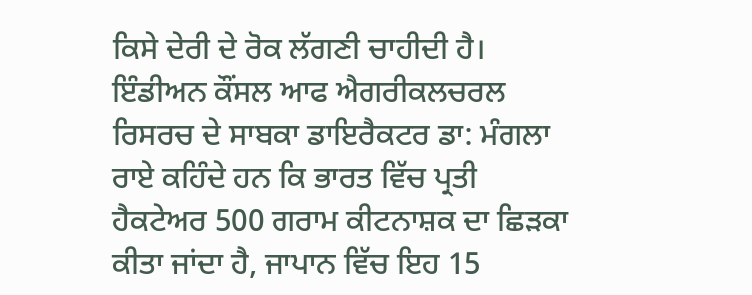ਕਿਸੇ ਦੇਰੀ ਦੇ ਰੋਕ ਲੱਗਣੀ ਚਾਹੀਦੀ ਹੈ। ਇੰਡੀਅਨ ਕੌਂਸਲ ਆਫ ਐਗਰੀਕਲਚਰਲ ਰਿਸਰਚ ਦੇ ਸਾਬਕਾ ਡਾਇਰੈਕਟਰ ਡਾ: ਮੰਗਲਾ ਰਾਏ ਕਹਿੰਦੇ ਹਨ ਕਿ ਭਾਰਤ ਵਿੱਚ ਪ੍ਰਤੀ ਹੈਕਟੇਅਰ 500 ਗਰਾਮ ਕੀਟਨਾਸ਼ਕ ਦਾ ਛਿੜਕਾ ਕੀਤਾ ਜਾਂਦਾ ਹੈ, ਜਾਪਾਨ ਵਿੱਚ ਇਹ 15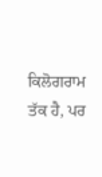ਕਿਲੋਗਰਾਮ ਤੱਕ ਹੈ, ਪਰ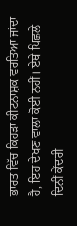ਭਾਰਤ ਵਿੱਚ ਕਿਹੜਾ ਕੀਟਨਾਸ਼ਕ ਵਰਤਿਆ ਜਾਂਦਾ ਹੈ, ਇਹ ਦੇਖਣ ਵਾਲਾ ਕੋਈ ਨਹੀਂ। ਏਥੇ ਪਿਛਲੇ ਦਿਨੀਂ ਕੇਂਦਰੀ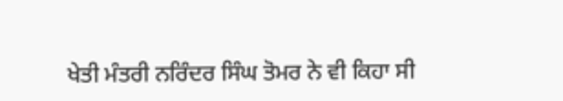ਖੇਤੀ ਮੰਤਰੀ ਨਰਿੰਦਰ ਸਿੰਘ ਤੋਮਰ ਨੇ ਵੀ ਕਿਹਾ ਸੀ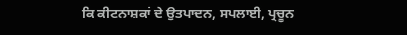ਕਿ ਕੀਟਨਾਸ਼ਕਾਂ ਦੇ ਉਤਪਾਦਨ, ਸਪਲਾਈ, ਪ੍ਰਚੂਨ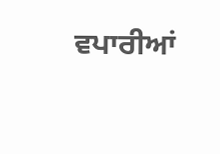ਵਪਾਰੀਆਂ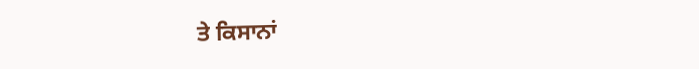ਤੇ ਕਿਸਾਨਾਂ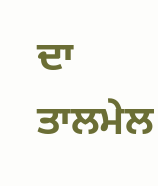ਦਾ ਤਾਲਮੇਲ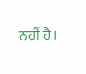ਨਹੀਂ ਹੈ।